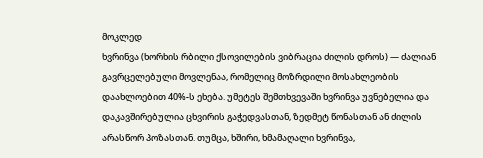მოკლედ
ხვრინვა (ხორხის რბილი ქსოვილების ვიბრაცია ძილის დროს) — ძალიან გავრცელებული მოვლენაა, რომელიც მოზრდილი მოსახლეობის დაახლოებით 40%-ს ეხება. უმეტეს შემთხვევაში ხვრინვა უვნებელია და დაკავშირებულია ცხვირის გაჭედვასთან, ზედმეტ წონასთან ან ძილის არასწორ პოზასთან. თუმცა, ხშირი, ხმამაღალი ხვრინვა,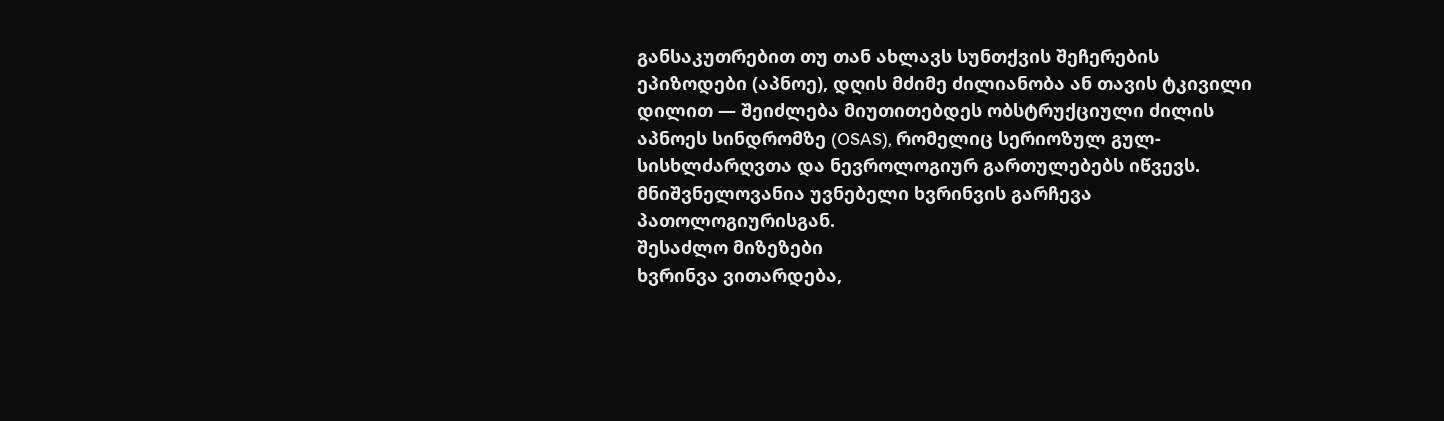განსაკუთრებით თუ თან ახლავს სუნთქვის შეჩერების ეპიზოდები (აპნოე), დღის მძიმე ძილიანობა ან თავის ტკივილი დილით — შეიძლება მიუთითებდეს ობსტრუქციული ძილის აპნოეს სინდრომზე (OSAS), რომელიც სერიოზულ გულ-სისხლძარღვთა და ნევროლოგიურ გართულებებს იწვევს. მნიშვნელოვანია უვნებელი ხვრინვის გარჩევა პათოლოგიურისგან.
შესაძლო მიზეზები
ხვრინვა ვითარდება,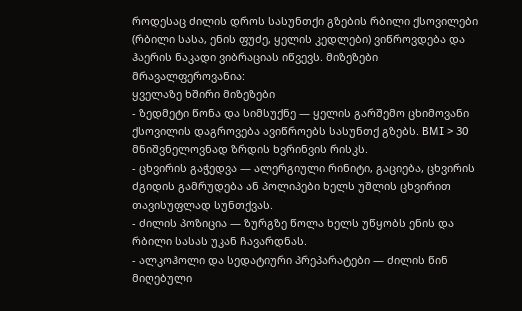როდესაც ძილის დროს სასუნთქი გზების რბილი ქსოვილები (რბილი სასა, ენის ფუძე, ყელის კედლები) ვიწროვდება და ჰაერის ნაკადი ვიბრაციას იწვევს. მიზეზები მრავალფეროვანია:
ყველაზე ხშირი მიზეზები
- ზედმეტი წონა და სიმსუქნე — ყელის გარშემო ცხიმოვანი ქსოვილის დაგროვება ავიწროებს სასუნთქ გზებს. BMI > 30 მნიშვნელოვნად ზრდის ხვრინვის რისკს.
- ცხვირის გაჭედვა — ალერგიული რინიტი, გაციება, ცხვირის ძგიდის გამრუდება ან პოლიპები ხელს უშლის ცხვირით თავისუფლად სუნთქვას.
- ძილის პოზიცია — ზურგზე წოლა ხელს უწყობს ენის და რბილი სასას უკან ჩავარდნას.
- ალკოჰოლი და სედატიური პრეპარატები — ძილის წინ მიღებული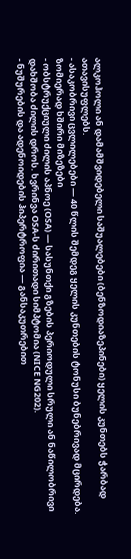ალკოჰოლი ან დამამშვიდებელი საშუალებები (ბენზოდიაზეპინები) ყელის კუნთებს ჭარბად ათავისუფლებს.
- ასაკობრივი ცვლილებები — 40 წლის შემდეგ ყელის კუნთების ტონუსი ბუნებრივად მცირდება.
ზომიერად ხშირი მიზეზები
- ობსტრუქციული ძილის აპნოე (OSA) — სასუნთქი გზების პერიოდული სრული ან ნაწილობრივი დახშობა ძილის დროს. ხვრინვა OSA-ს ძირითადი სიმპტომია (NICE NG202).
- ნუშურების და ადენოიდების ჰიპერტროფია — განსაკუთრებით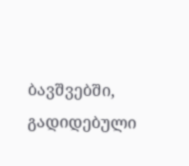ბავშვებში, გადიდებული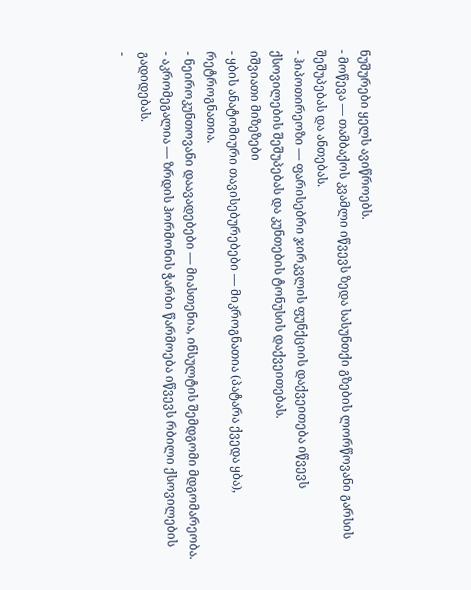ნუშურები ყელს ავიწროებს.
- მოწევა — თამბაქოს კვამლი იწვევს ზედა სასუნთქი გზების ლორწოვანი გარსის შეშუპებას და ანთებას.
- ჰიპოთირეოზი — ფარისებრი ჯირკვლის ფუნქციის დაქვეითება იწვევს ქსოვილების შეშუპებას და კუნთების ტონუსის დაქვეითებას.
იშვიათი მიზეზები
- ყბის ანატომიური თავისებურებები — მიკროგნათია (პატარა ქვედა ყბა), რეტროგნათია.
- ნეიროკუნთოვანი დაავადებები — მიასთენია, ინსულტის შემდგომი მდგომარეობა.
- აკრომეგალია — ზრდის ჰორმონის ჭარბი წარმოება იწვევს რბილი ქსოვილების გადიდებას.
-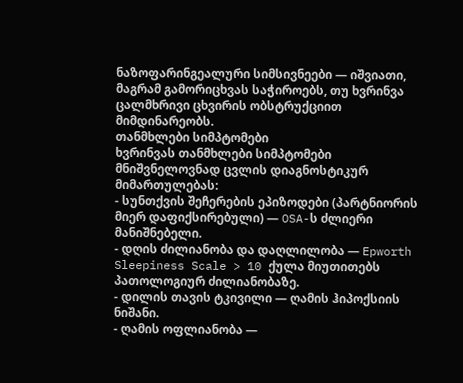ნაზოფარინგეალური სიმსივნეები — იშვიათი, მაგრამ გამორიცხვას საჭიროებს, თუ ხვრინვა ცალმხრივი ცხვირის ობსტრუქციით მიმდინარეობს.
თანმხლები სიმპტომები
ხვრინვას თანმხლები სიმპტომები მნიშვნელოვნად ცვლის დიაგნოსტიკურ მიმართულებას:
- სუნთქვის შეჩერების ეპიზოდები (პარტნიორის მიერ დაფიქსირებული) — OSA-ს ძლიერი მანიშნებელი.
- დღის ძილიანობა და დაღლილობა — Epworth Sleepiness Scale > 10 ქულა მიუთითებს პათოლოგიურ ძილიანობაზე.
- დილის თავის ტკივილი — ღამის ჰიპოქსიის ნიშანი.
- ღამის ოფლიანობა —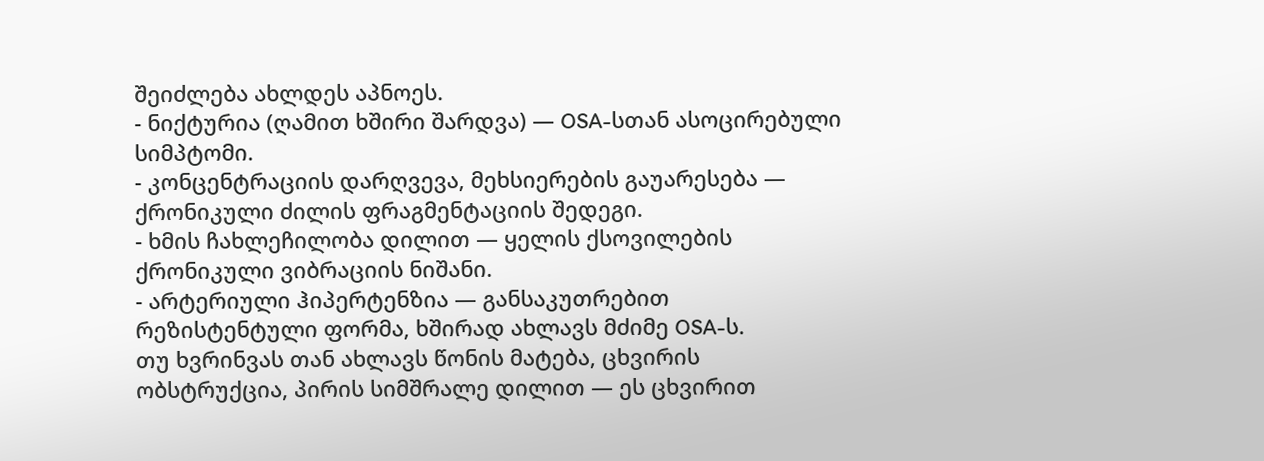შეიძლება ახლდეს აპნოეს.
- ნიქტურია (ღამით ხშირი შარდვა) — OSA-სთან ასოცირებული სიმპტომი.
- კონცენტრაციის დარღვევა, მეხსიერების გაუარესება — ქრონიკული ძილის ფრაგმენტაციის შედეგი.
- ხმის ჩახლეჩილობა დილით — ყელის ქსოვილების ქრონიკული ვიბრაციის ნიშანი.
- არტერიული ჰიპერტენზია — განსაკუთრებით რეზისტენტული ფორმა, ხშირად ახლავს მძიმე OSA-ს.
თუ ხვრინვას თან ახლავს წონის მატება, ცხვირის ობსტრუქცია, პირის სიმშრალე დილით — ეს ცხვირით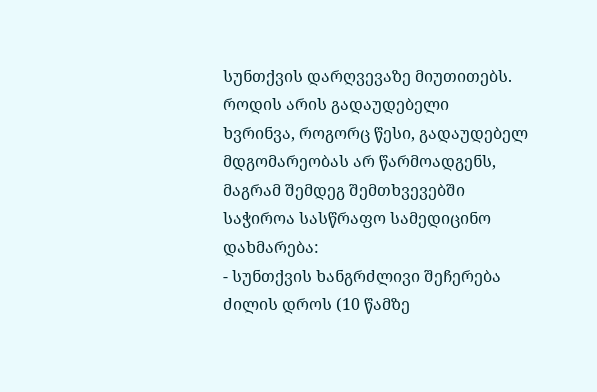სუნთქვის დარღვევაზე მიუთითებს.
როდის არის გადაუდებელი
ხვრინვა, როგორც წესი, გადაუდებელ მდგომარეობას არ წარმოადგენს, მაგრამ შემდეგ შემთხვევებში საჭიროა სასწრაფო სამედიცინო დახმარება:
- სუნთქვის ხანგრძლივი შეჩერება ძილის დროს (10 წამზე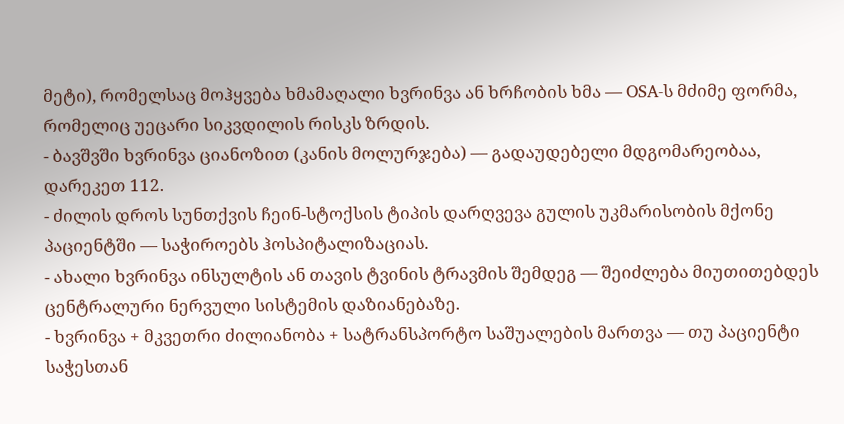მეტი), რომელსაც მოჰყვება ხმამაღალი ხვრინვა ან ხრჩობის ხმა — OSA-ს მძიმე ფორმა, რომელიც უეცარი სიკვდილის რისკს ზრდის.
- ბავშვში ხვრინვა ციანოზით (კანის მოლურჯება) — გადაუდებელი მდგომარეობაა, დარეკეთ 112.
- ძილის დროს სუნთქვის ჩეინ-სტოქსის ტიპის დარღვევა გულის უკმარისობის მქონე პაციენტში — საჭიროებს ჰოსპიტალიზაციას.
- ახალი ხვრინვა ინსულტის ან თავის ტვინის ტრავმის შემდეგ — შეიძლება მიუთითებდეს ცენტრალური ნერვული სისტემის დაზიანებაზე.
- ხვრინვა + მკვეთრი ძილიანობა + სატრანსპორტო საშუალების მართვა — თუ პაციენტი საჭესთან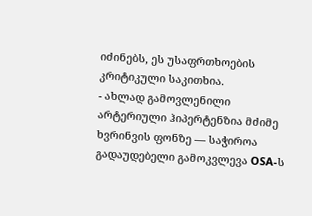იძინებს, ეს უსაფრთხოების კრიტიკული საკითხია.
- ახლად გამოვლენილი არტერიული ჰიპერტენზია მძიმე ხვრინვის ფონზე — საჭიროა გადაუდებელი გამოკვლევა OSA-ს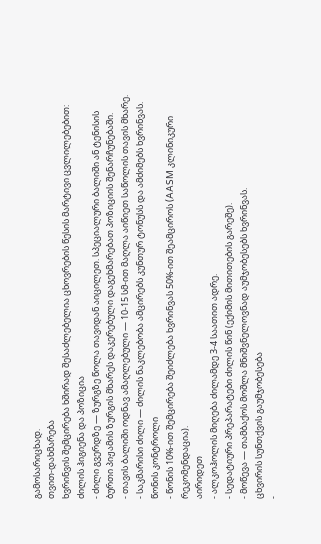გამოსარიცხად.
თვით-დახმარება
ხვრინვის შემცირება ხშირად შესაძლებელია ცხოვრების წესის მარტივი ცვლილებებით:
ძილის ჰიგიენა და პოზიცია
- ძილი გვერდზე — ზურგზე წოლა თავიდან აიცილეთ. სპეციალური ბალიში ან ტენისის ბურთი პიჟამის ზურგის მხარეს დაკერებული დაგეხმარებათ პოზიციის შენარჩუნებაში.
- თავის ბალიში ოდნავ ამაღლებული — 10-15 სმ-ით მაღლა აიწიეთ საწოლის თავის მხარე.
- საკმარისი ძილი — ძილის ნაკლებობა ამცირებს კუნთურ ტონუსს და ამძიმებს ხვრინვას.
წონის კონტროლი
- წონის 10%-ით შემცირება შეიძლება ხვრინვას 50%-ით შეამციროს (AASM კლინიკური რეკომენდაცია).
აირიდეთ
- ალკოჰოლის მიღება ძილამდე 3-4 საათით ადრე.
- სედატიური პრეპარატები ძილის წინ (ექიმის მითითების გარეშე).
- მოწევა — თამბაქოს მოშლა მნიშვნელოვნად აუმჯობესებს ხვრინვას.
ცხვირის სუნთქვის გაუმჯობესება
-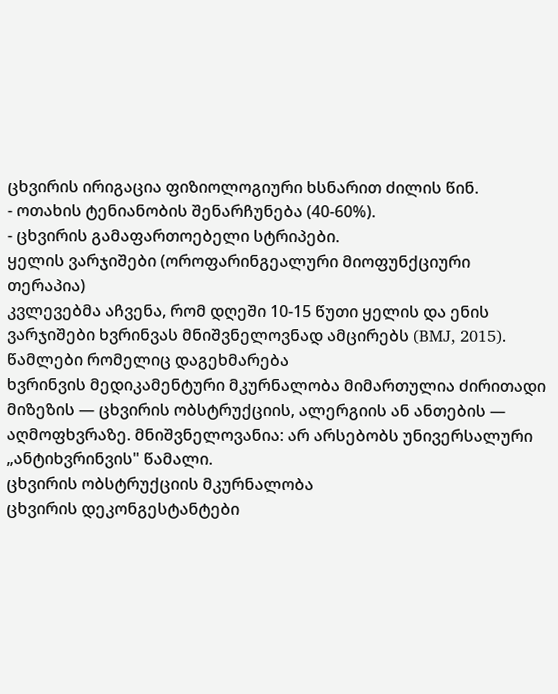ცხვირის ირიგაცია ფიზიოლოგიური ხსნარით ძილის წინ.
- ოთახის ტენიანობის შენარჩუნება (40-60%).
- ცხვირის გამაფართოებელი სტრიპები.
ყელის ვარჯიშები (ოროფარინგეალური მიოფუნქციური თერაპია)
კვლევებმა აჩვენა, რომ დღეში 10-15 წუთი ყელის და ენის ვარჯიშები ხვრინვას მნიშვნელოვნად ამცირებს (BMJ, 2015).
წამლები რომელიც დაგეხმარება
ხვრინვის მედიკამენტური მკურნალობა მიმართულია ძირითადი მიზეზის — ცხვირის ობსტრუქციის, ალერგიის ან ანთების — აღმოფხვრაზე. მნიშვნელოვანია: არ არსებობს უნივერსალური „ანტიხვრინვის" წამალი.
ცხვირის ობსტრუქციის მკურნალობა
ცხვირის დეკონგესტანტები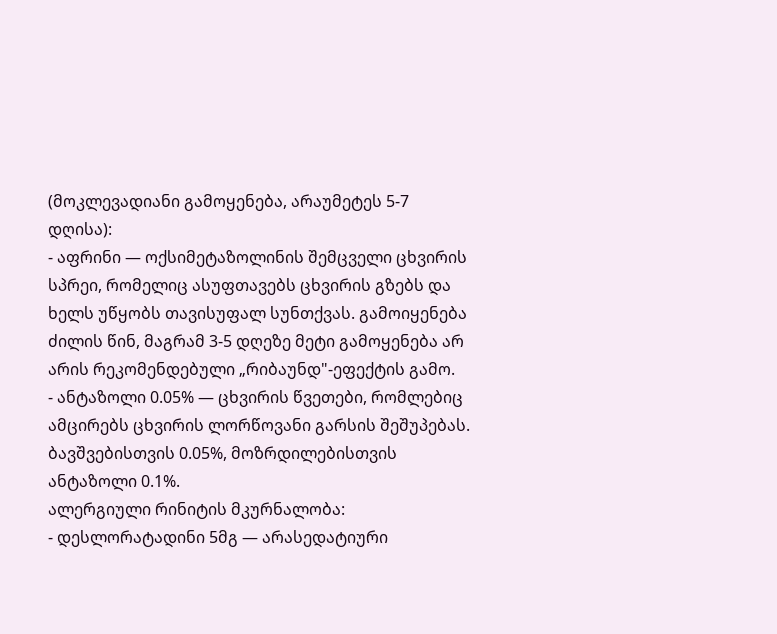(მოკლევადიანი გამოყენება, არაუმეტეს 5-7 დღისა):
- აფრინი — ოქსიმეტაზოლინის შემცველი ცხვირის სპრეი, რომელიც ასუფთავებს ცხვირის გზებს და ხელს უწყობს თავისუფალ სუნთქვას. გამოიყენება ძილის წინ, მაგრამ 3-5 დღეზე მეტი გამოყენება არ არის რეკომენდებული „რიბაუნდ"-ეფექტის გამო.
- ანტაზოლი 0.05% — ცხვირის წვეთები, რომლებიც ამცირებს ცხვირის ლორწოვანი გარსის შეშუპებას. ბავშვებისთვის 0.05%, მოზრდილებისთვის ანტაზოლი 0.1%.
ალერგიული რინიტის მკურნალობა:
- დესლორატადინი 5მგ — არასედატიური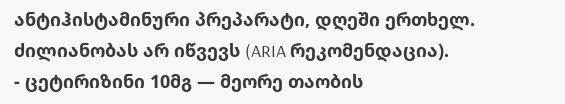ანტიჰისტამინური პრეპარატი, დღეში ერთხელ. ძილიანობას არ იწვევს (ARIA რეკომენდაცია).
- ცეტირიზინი 10მგ — მეორე თაობის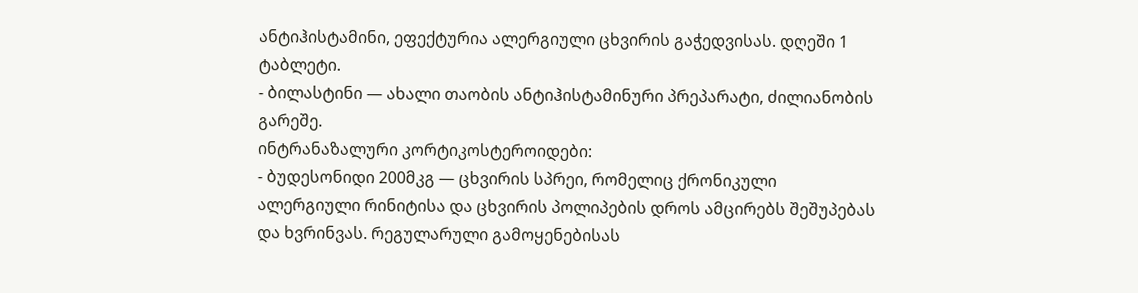ანტიჰისტამინი, ეფექტურია ალერგიული ცხვირის გაჭედვისას. დღეში 1 ტაბლეტი.
- ბილასტინი — ახალი თაობის ანტიჰისტამინური პრეპარატი, ძილიანობის გარეშე.
ინტრანაზალური კორტიკოსტეროიდები:
- ბუდესონიდი 200მკგ — ცხვირის სპრეი, რომელიც ქრონიკული ალერგიული რინიტისა და ცხვირის პოლიპების დროს ამცირებს შეშუპებას და ხვრინვას. რეგულარული გამოყენებისას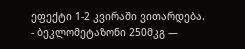ეფექტი 1-2 კვირაში ვითარდება.
- ბეკლომეტაზონი 250მკგ —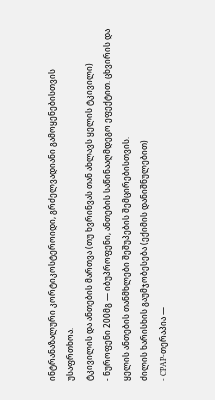ინტრანაზალური კორტიკოსტეროიდი, გრძელვადიანი გამოყენებისთვის უსაფრთხოა.
ტკივილის და ანთების მართვა (თუ ხვრინვას თან ახლავს ყელის ტკივილი)
- ნუროფენი 200მგ — იბუპროფენი, ანთების საწინააღმდეგო ეფექტით. ცხვირის და ყელის ანთების თანმხლები შეშუპების შემცირებისთვის.
ძილის ხარისხის გაუმჯობესება (ექიმის დანიშნულებით)
- CPAP-თერაპია —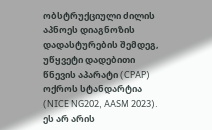ობსტრუქციული ძილის აპნოეს დიაგნოზის დადასტურების შემდეგ, უწყვეტი დადებითი წნევის აპარატი (CPAP) ოქროს სტანდარტია (NICE NG202, AASM 2023). ეს არ არის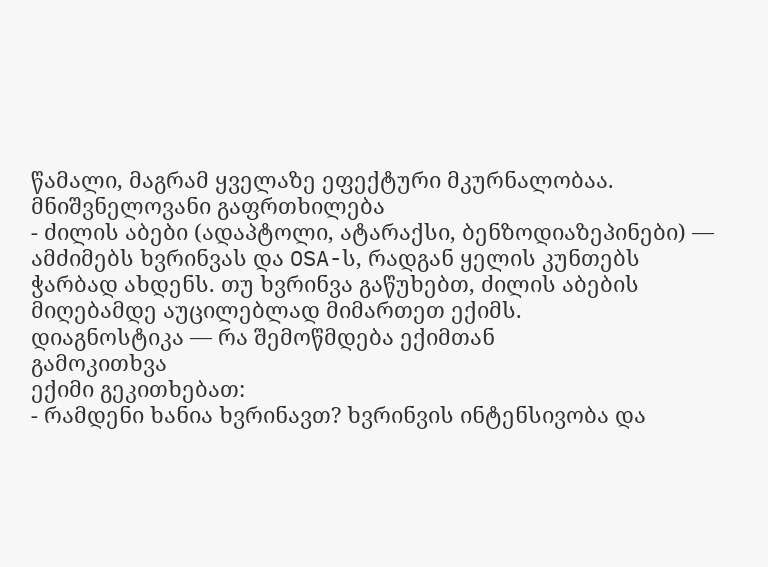წამალი, მაგრამ ყველაზე ეფექტური მკურნალობაა.
მნიშვნელოვანი გაფრთხილება
- ძილის აბები (ადაპტოლი, ატარაქსი, ბენზოდიაზეპინები) — ამძიმებს ხვრინვას და OSA-ს, რადგან ყელის კუნთებს ჭარბად ახდენს. თუ ხვრინვა გაწუხებთ, ძილის აბების მიღებამდე აუცილებლად მიმართეთ ექიმს.
დიაგნოსტიკა — რა შემოწმდება ექიმთან
გამოკითხვა
ექიმი გეკითხებათ:
- რამდენი ხანია ხვრინავთ? ხვრინვის ინტენსივობა და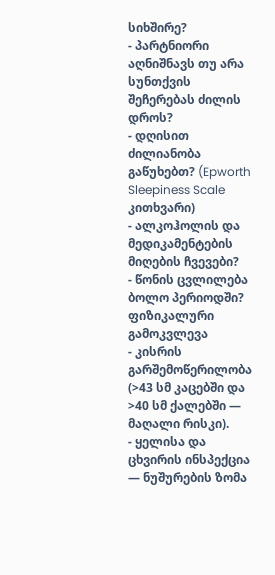სიხშირე?
- პარტნიორი აღნიშნავს თუ არა სუნთქვის შეჩერებას ძილის დროს?
- დღისით ძილიანობა გაწუხებთ? (Epworth Sleepiness Scale კითხვარი)
- ალკოჰოლის და მედიკამენტების მიღების ჩვევები?
- წონის ცვლილება ბოლო პერიოდში?
ფიზიკალური გამოკვლევა
- კისრის გარშემოწერილობა (>43 სმ კაცებში და >40 სმ ქალებში — მაღალი რისკი).
- ყელისა და ცხვირის ინსპექცია — ნუშურების ზომა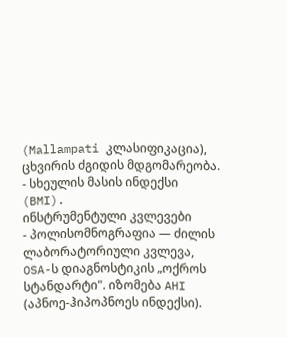(Mallampati კლასიფიკაცია), ცხვირის ძგიდის მდგომარეობა.
- სხეულის მასის ინდექსი (BMI).
ინსტრუმენტული კვლევები
- პოლისომნოგრაფია — ძილის ლაბორატორიული კვლევა, OSA-ს დიაგნოსტიკის „ოქროს სტანდარტი". იზომება AHI (აპნოე-ჰიპოპნოეს ინდექსი).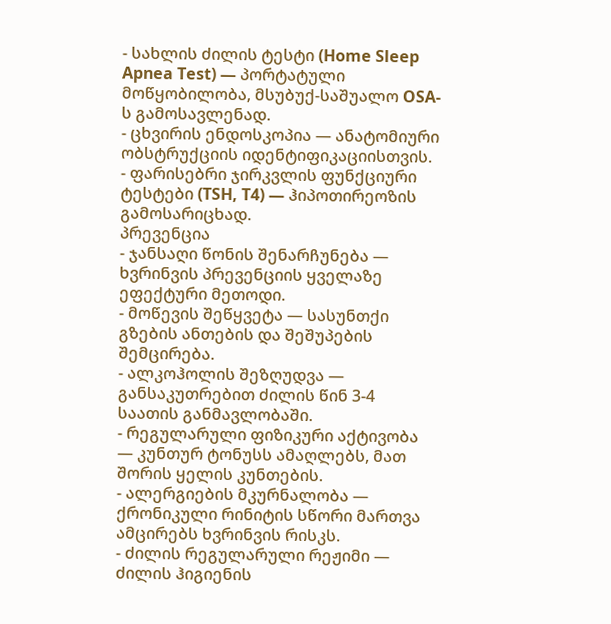- სახლის ძილის ტესტი (Home Sleep Apnea Test) — პორტატული მოწყობილობა, მსუბუქ-საშუალო OSA-ს გამოსავლენად.
- ცხვირის ენდოსკოპია — ანატომიური ობსტრუქციის იდენტიფიკაციისთვის.
- ფარისებრი ჯირკვლის ფუნქციური ტესტები (TSH, T4) — ჰიპოთირეოზის გამოსარიცხად.
პრევენცია
- ჯანსაღი წონის შენარჩუნება — ხვრინვის პრევენციის ყველაზე ეფექტური მეთოდი.
- მოწევის შეწყვეტა — სასუნთქი გზების ანთების და შეშუპების შემცირება.
- ალკოჰოლის შეზღუდვა — განსაკუთრებით ძილის წინ 3-4 საათის განმავლობაში.
- რეგულარული ფიზიკური აქტივობა — კუნთურ ტონუსს ამაღლებს, მათ შორის ყელის კუნთების.
- ალერგიების მკურნალობა — ქრონიკული რინიტის სწორი მართვა ამცირებს ხვრინვის რისკს.
- ძილის რეგულარული რეჟიმი — ძილის ჰიგიენის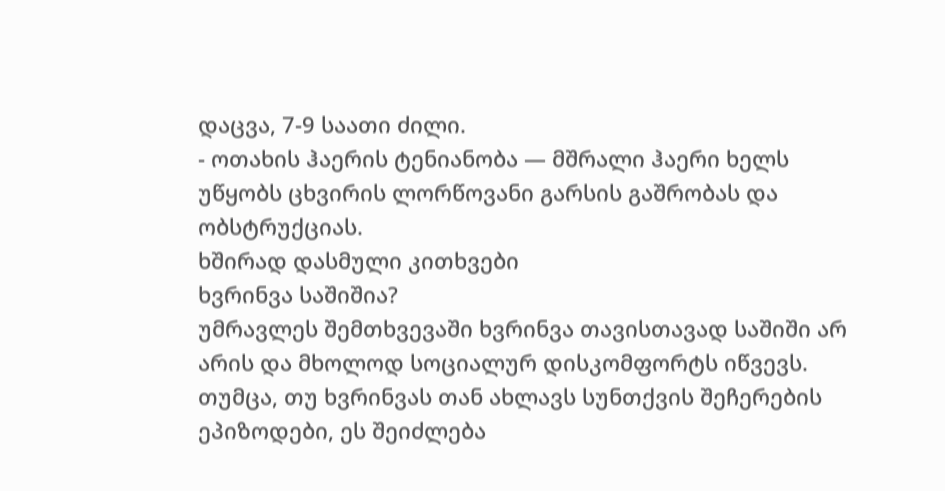დაცვა, 7-9 საათი ძილი.
- ოთახის ჰაერის ტენიანობა — მშრალი ჰაერი ხელს უწყობს ცხვირის ლორწოვანი გარსის გაშრობას და ობსტრუქციას.
ხშირად დასმული კითხვები
ხვრინვა საშიშია?
უმრავლეს შემთხვევაში ხვრინვა თავისთავად საშიში არ არის და მხოლოდ სოციალურ დისკომფორტს იწვევს. თუმცა, თუ ხვრინვას თან ახლავს სუნთქვის შეჩერების ეპიზოდები, ეს შეიძლება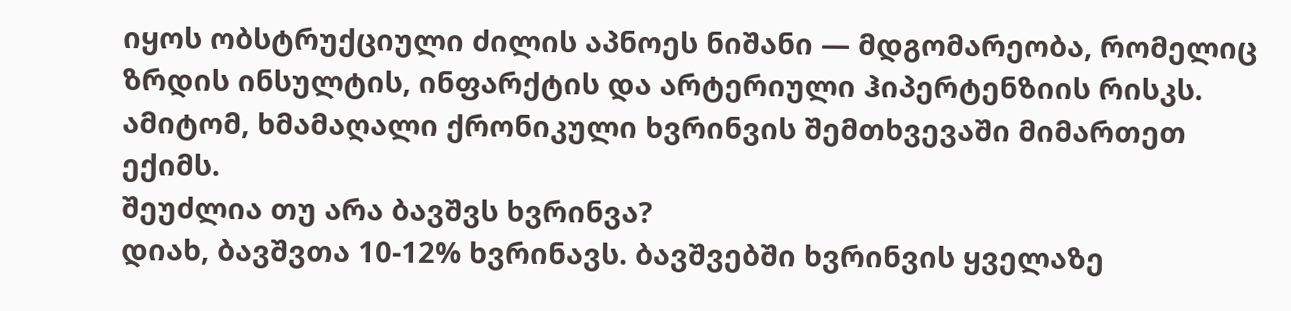იყოს ობსტრუქციული ძილის აპნოეს ნიშანი — მდგომარეობა, რომელიც ზრდის ინსულტის, ინფარქტის და არტერიული ჰიპერტენზიის რისკს. ამიტომ, ხმამაღალი ქრონიკული ხვრინვის შემთხვევაში მიმართეთ ექიმს.
შეუძლია თუ არა ბავშვს ხვრინვა?
დიახ, ბავშვთა 10-12% ხვრინავს. ბავშვებში ხვრინვის ყველაზე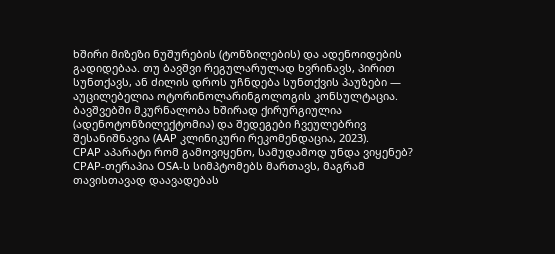ხშირი მიზეზი ნუშურების (ტონზილების) და ადენოიდების გადიდებაა. თუ ბავშვი რეგულარულად ხვრინავს, პირით სუნთქავს, ან ძილის დროს უჩნდება სუნთქვის პაუზები — აუცილებელია ოტორინოლარინგოლოგის კონსულტაცია. ბავშვებში მკურნალობა ხშირად ქირურგიულია (ადენოტონზილექტომია) და შედეგები ჩვეულებრივ შესანიშნავია (AAP კლინიკური რეკომენდაცია, 2023).
CPAP აპარატი რომ გამოვიყენო, სამუდამოდ უნდა ვიყენებ?
CPAP-თერაპია OSA-ს სიმპტომებს მართავს, მაგრამ თავისთავად დაავადებას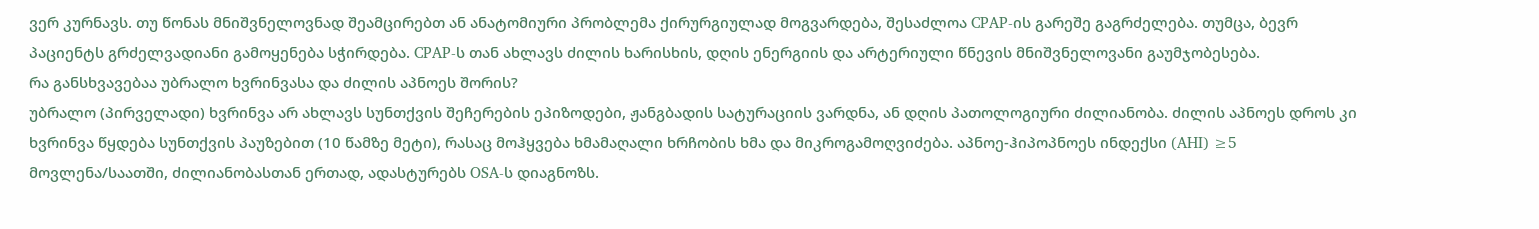ვერ კურნავს. თუ წონას მნიშვნელოვნად შეამცირებთ ან ანატომიური პრობლემა ქირურგიულად მოგვარდება, შესაძლოა CPAP-ის გარეშე გაგრძელება. თუმცა, ბევრ პაციენტს გრძელვადიანი გამოყენება სჭირდება. CPAP-ს თან ახლავს ძილის ხარისხის, დღის ენერგიის და არტერიული წნევის მნიშვნელოვანი გაუმჯობესება.
რა განსხვავებაა უბრალო ხვრინვასა და ძილის აპნოეს შორის?
უბრალო (პირველადი) ხვრინვა არ ახლავს სუნთქვის შეჩერების ეპიზოდები, ჟანგბადის სატურაციის ვარდნა, ან დღის პათოლოგიური ძილიანობა. ძილის აპნოეს დროს კი ხვრინვა წყდება სუნთქვის პაუზებით (10 წამზე მეტი), რასაც მოჰყვება ხმამაღალი ხრჩობის ხმა და მიკროგამოღვიძება. აპნოე-ჰიპოპნოეს ინდექსი (AHI) ≥5 მოვლენა/საათში, ძილიანობასთან ერთად, ადასტურებს OSA-ს დიაგნოზს.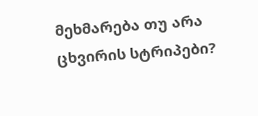მეხმარება თუ არა ცხვირის სტრიპები?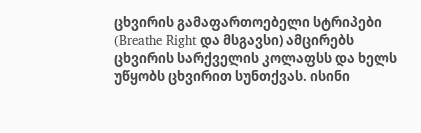ცხვირის გამაფართოებელი სტრიპები (Breathe Right და მსგავსი) ამცირებს ცხვირის სარქველის კოლაფსს და ხელს უწყობს ცხვირით სუნთქვას. ისინი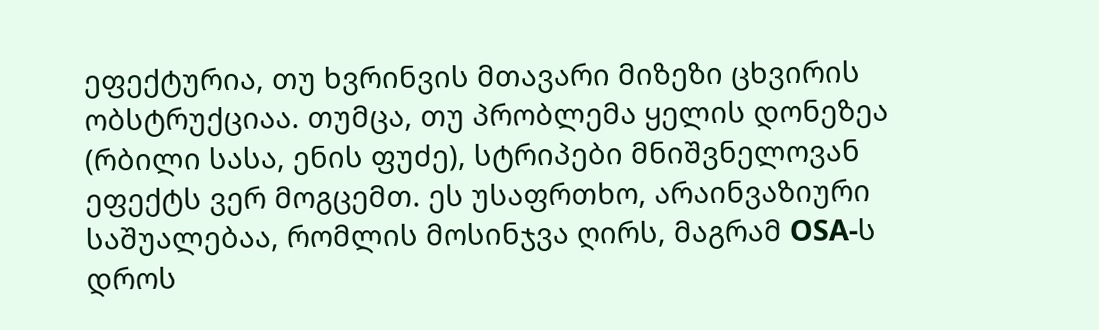ეფექტურია, თუ ხვრინვის მთავარი მიზეზი ცხვირის ობსტრუქციაა. თუმცა, თუ პრობლემა ყელის დონეზეა (რბილი სასა, ენის ფუძე), სტრიპები მნიშვნელოვან ეფექტს ვერ მოგცემთ. ეს უსაფრთხო, არაინვაზიური საშუალებაა, რომლის მოსინჯვა ღირს, მაგრამ OSA-ს დროს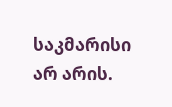საკმარისი არ არის.